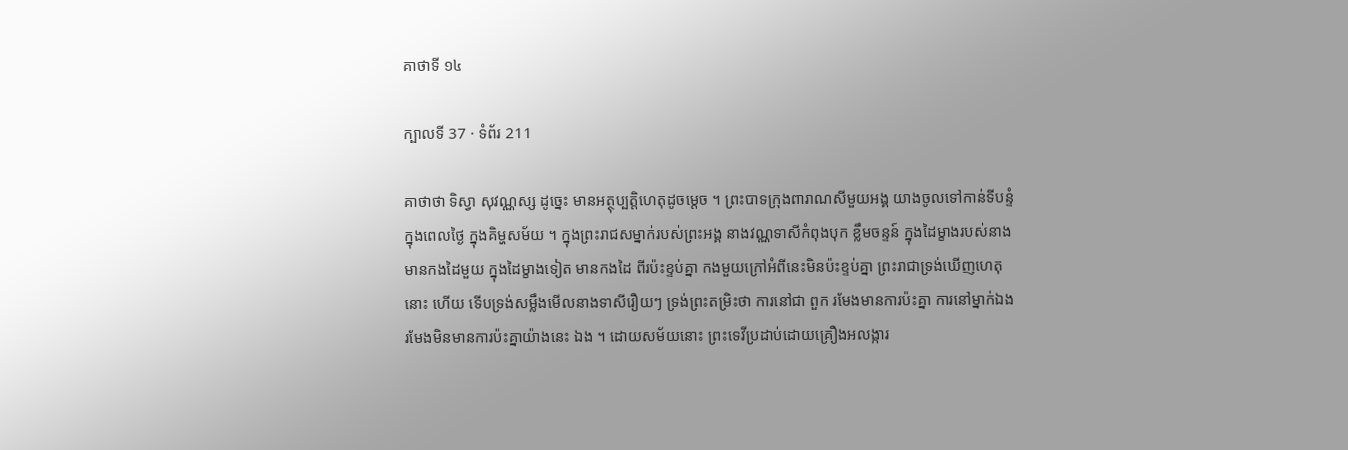គាថាទី ១៤

ក្បាលទី 37 · ទំព័រ 211

គាថាថា ទិស្វា សុវណ្ណស្ស ដូច្នេះ មានអត្ថុប្បត្តិហេតុដូចម្តេច ។ ព្រះបាទក្រុងពារាណសីមួយអង្គ យាងចូលទៅកាន់ទីបន្ទំ ក្នុងពេលថ្ងៃ ក្នុងគិម្ហសម័យ ។ ក្នុងព្រះរាជសម្នាក់របស់ព្រះអង្គ នាងវណ្ណទាសីកំពុងបុក ខ្លឹមចន្ទន៍ ក្នុងដៃម្ខាងរបស់នាង មានកងដៃមួយ ក្នុងដៃម្ខាងទៀត មានកងដៃ ពីរប៉ះខ្ទប់គ្នា កងមួយក្រៅអំពីនេះមិនប៉ះខ្ទប់គ្នា ព្រះរាជាទ្រង់ឃើញហេតុនោះ ហើយ ទើបទ្រង់សម្លឹងមើលនាងទាសីរឿយៗ ទ្រង់ព្រះតម្រិះថា ការនៅជា ពួក រមែងមានការប៉ះគ្នា ការនៅម្នាក់ឯង រមែងមិនមានការប៉ះគ្នាយ៉ាងនេះ ឯង ។ ដោយសម័យនោះ ព្រះទេវីប្រដាប់ដោយគ្រឿងអលង្ការ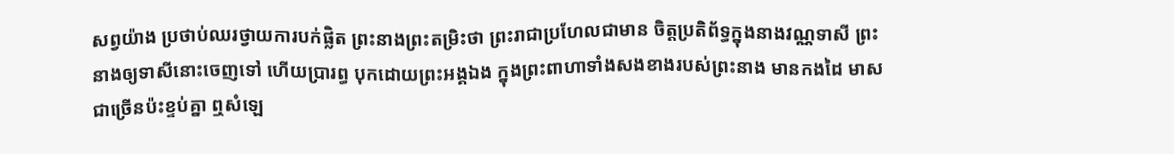សព្វយ៉ាង ប្រថាប់ឈរថ្វាយការបក់ផ្លិត ព្រះនាងព្រះតម្រិះថា ព្រះរាជាប្រហែលជាមាន ចិត្តប្រតិព័ទ្ធក្នុងនាងវណ្ណទាសី ព្រះនាងឲ្យទាសីនោះចេញទៅ ហើយប្រារព្ធ បុកដោយព្រះអង្គឯង ក្នុងព្រះពាហាទាំងសងខាងរបស់ព្រះនាង មានកងដៃ មាសជាច្រើនប៉ះខ្ទប់គ្នា ឮសំឡេ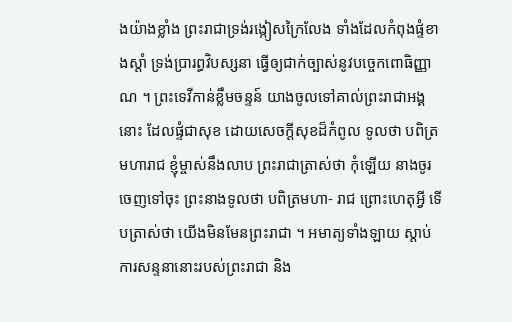ងយ៉ាងខ្លាំង ព្រះរាជាទ្រង់រង្កៀសក្រៃលែង ទាំងដែលកំពុងផ្ទំខាងស្តាំ ទ្រង់ប្រារព្ធវិបស្សនា ធ្វើឲ្យជាក់ច្បាស់នូវបច្ចេកពោធិញ្ញាណ ។ ព្រះទេវីកាន់ខ្លឹមចន្ទន៍ យាងចូលទៅគាល់ព្រះរាជាអង្គនោះ ដែលផ្ទំជាសុខ ដោយសេចក្តីសុខដ៏កំពូល ទូលថា បពិត្រមហារាជ ខ្ញុំម្ចាស់នឹងលាប ព្រះរាជាត្រាស់ថា កុំឡើយ នាងចូរចេញទៅចុះ ព្រះនាងទូលថា បពិត្រមហា- រាជ ព្រោះហេតុអ្វី ទើបត្រាស់ថា យើងមិនមែនព្រះរាជា ។ អមាត្យទាំងឡាយ ស្តាប់ការសន្ទនានោះរបស់ព្រះរាជា និង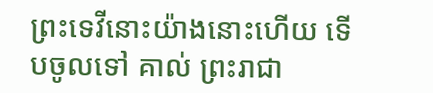ព្រះទេវីនោះយ៉ាងនោះហើយ ទើបចូលទៅ គាល់ ព្រះរាជា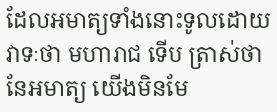ដែលអមាត្យទាំងនោះទូលដោយវាទៈថា មហារាជ ទើប ត្រាស់ថា នែអមាត្យ យើងមិនមែ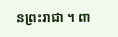នព្រះរាជា ។ ពា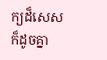ក្យដ៏សេស ក៏ដូចគ្នា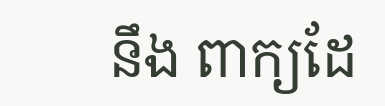នឹង ពាក្យដែ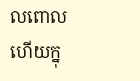លពោលហើយក្នុ